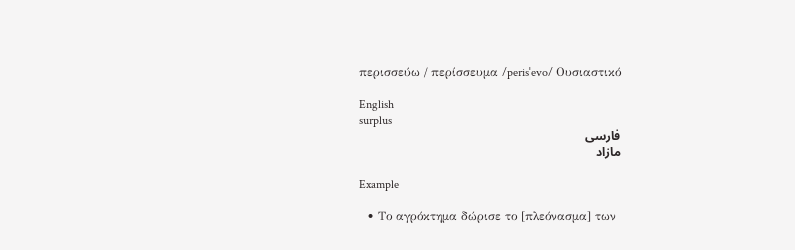περισσεύω / περίσσευμα /perisˈevo/ Ουσιαστικό

English
surplus
فارسی
مازاد

Example

  • Το αγρόκτημα δώρισε το [πλεόνασμα] των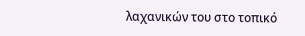λαχανικών του στο τοπικό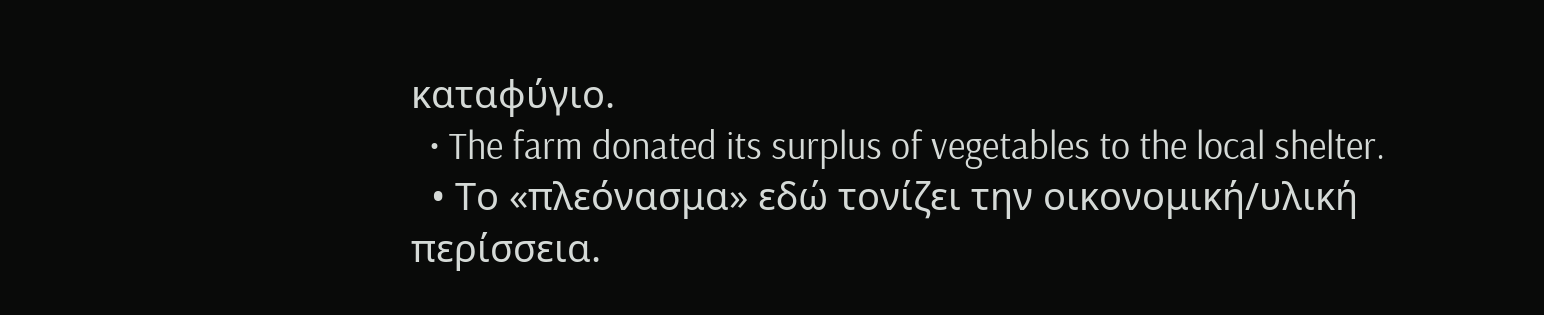καταφύγιο.
  • The farm donated its surplus of vegetables to the local shelter.
  • Το «πλεόνασμα» εδώ τονίζει την οικονομική/υλική περίσσεια.